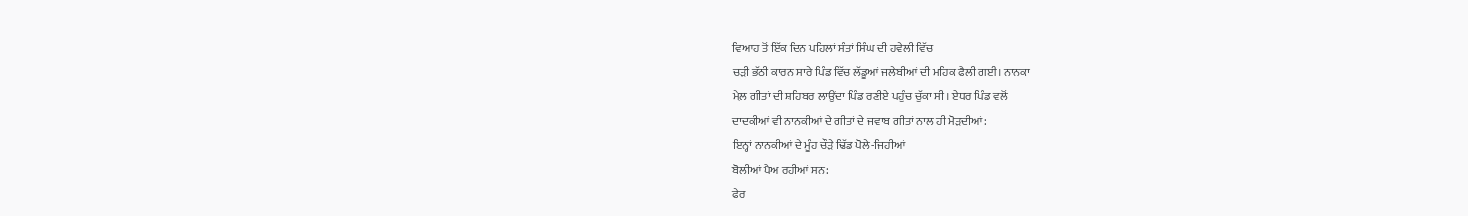ਵਿਆਹ ਤੋਂ ਇੱਕ ਦਿਨ ਪਹਿਲਾਂ ਸੰਤਾਂ ਸਿੰਘ ਦੀ ਹਵੇਲੀ ਵਿੱਚ
ਚੜੀ ਭੱਠੀ ਕਾਰਨ ਸਾਰੇ ਪਿੰਡ ਵਿੱਚ ਲੱਡੂਆਂ ਜਲੇਬੀਆਂ ਦੀ ਮਹਿਕ ਫੈਲੀ ਗਈ। ਨਾਨਕਾ
ਮੇਲ਼ ਗੀਤਾਂ ਦੀ ਸ਼ਹਿਬਰ ਲਾਉਂਦਾ ਪਿੰਡ ਰਣੀਏ ਪਹੁੰਚ ਚੁੱਕਾ ਸੀ। ਏਧਰ ਪਿੰਡ ਵਲੋਂ
ਦਾਦਕੀਆਂ ਵੀ ਨਾਨਕੀਆਂ ਦੇ ਗੀਤਾਂ ਦੇ ਜਵਾਬ ਗੀਤਾਂ ਨਾਲ ਹੀ ਮੋੜਦੀਆਂ:
ਇਨ੍ਹਾਂ ਨਾਨਕੀਆਂ ਦੇ ਮੂੰਹ ਚੌੜੇ ਢਿੱਡ ਪੋਲੇ-ਜਿਹੀਆਂ
ਬੋਲੀਆਂ ਪੈਅ ਰਹੀਆਂ ਸਨ:
ਫੇਰ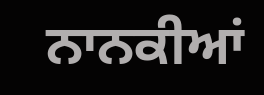ਨਾਨਕੀਆਂ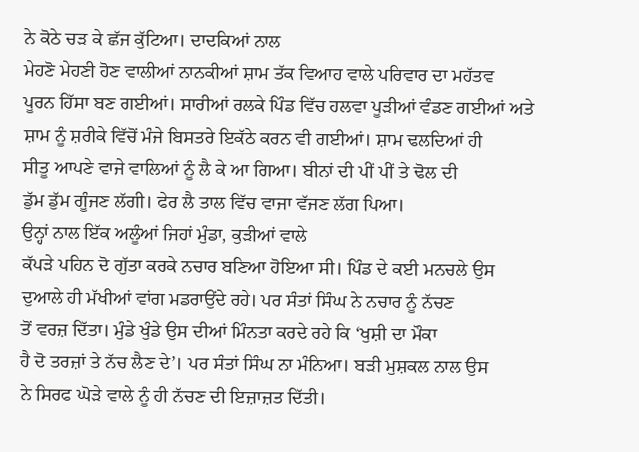ਨੇ ਕੋਠੇ ਚੜ ਕੇ ਛੱਜ ਕੁੱਟਿਆ। ਦਾਦਕਿਆਂ ਨਾਲ
ਮੇਹਣੋ ਮੇਹਣੀ ਹੋਣ ਵਾਲੀਆਂ ਨਾਨਕੀਆਂ ਸ਼ਾਮ ਤੱਕ ਵਿਆਹ ਵਾਲੇ ਪਰਿਵਾਰ ਦਾ ਮਹੱਤਵ
ਪੂਰਨ ਹਿੱਸਾ ਬਣ ਗਈਆਂ। ਸਾਰੀਆਂ ਰਲਕੇ ਪਿੰਡ ਵਿੱਚ ਹਲਵਾ ਪੂੜੀਆਂ ਵੰਡਣ ਗਈਆਂ ਅਤੇ
ਸ਼ਾਮ ਨੂੰ ਸ਼ਰੀਕੇ ਵਿੱਚੋਂ ਮੰਜੇ ਬਿਸਤਰੇ ਇਕੱਠੇ ਕਰਨ ਵੀ ਗਈਆਂ। ਸ਼ਾਮ ਢਲਦਿਆਂ ਹੀ
ਸੀਤੂ ਆਪਣੇ ਵਾਜੇ ਵਾਲਿਆਂ ਨੂੰ ਲੈ ਕੇ ਆ ਗਿਆ। ਬੀਨਾਂ ਦੀ ਪੀਂ ਪੀਂ ਤੇ ਢੋਲ ਦੀ
ਡੁੱਮ ਡੁੱਮ ਗੂੰਜਣ ਲੱਗੀ। ਫੇਰ ਲੈ ਤਾਲ ਵਿੱਚ ਵਾਜਾ ਵੱਜਣ ਲੱਗ ਪਿਆ।
ਉਨ੍ਹਾਂ ਨਾਲ ਇੱਕ ਅਲੂੰਆਂ ਜਿਹਾਂ ਮੁੰਡਾ, ਕੁੜੀਆਂ ਵਾਲੇ
ਕੱਪੜੇ ਪਹਿਨ ਦੋ ਗੁੱਤਾ ਕਰਕੇ ਨਚਾਰ ਬਣਿਆ ਹੋਇਆ ਸੀ। ਪਿੰਡ ਦੇ ਕਈ ਮਨਚਲੇ ਉਸ
ਦੁਆਲੇ ਹੀ ਮੱਖੀਆਂ ਵਾਂਗ ਮਡਰਾਉਂਦੇ ਰਹੇ। ਪਰ ਸੰਤਾਂ ਸਿੰਘ ਨੇ ਨਚਾਰ ਨੂੰ ਨੱਚਣ
ਤੋਂ ਵਰਜ਼ ਦਿੱਤਾ। ਮੁੰਡੇ ਖੁੰਡੇ ਉਸ ਦੀਆਂ ਮਿੰਨਤਾ ਕਰਦੇ ਰਹੇ ਕਿ ‘ਖੁਸ਼ੀ ਦਾ ਮੌਕਾ
ਹੈ ਦੋ ਤਰਜ਼ਾਂ ਤੇ ਨੱਚ ਲੈਣ ਦੇ’। ਪਰ ਸੰਤਾਂ ਸਿੰਘ ਨਾ ਮੰਨਿਆ। ਬੜੀ ਮੁਸ਼ਕਲ ਨਾਲ ਉਸ
ਨੇ ਸਿਰਫ ਘੋੜੇ ਵਾਲੇ ਨੂੰ ਹੀ ਨੱਚਣ ਦੀ ਇਜ਼ਾਜ਼ਤ ਦਿੱਤੀ।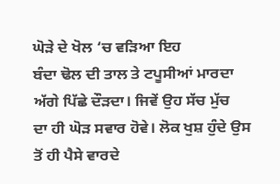ਘੋੜੇ ਦੇ ਖੋਲ ‘ਚ ਵੜਿਆ ਇਹ
ਬੰਦਾ ਢੋਲ ਦੀ ਤਾਲ ਤੇ ਟਪੂਸੀਆਂ ਮਾਰਦਾ ਅੱਗੇ ਪਿੱਛੇ ਦੌੜਦਾ। ਜਿਵੇਂ ਉਹ ਸੱਚ ਮੁੱਚ
ਦਾ ਹੀ ਘੋੜ ਸਵਾਰ ਹੋਵੇ। ਲੋਕ ਖੁਸ਼ ਹੁੰਦੇ ਉਸ ਤੋਂ ਹੀ ਪੈਸੇ ਵਾਰਦੇ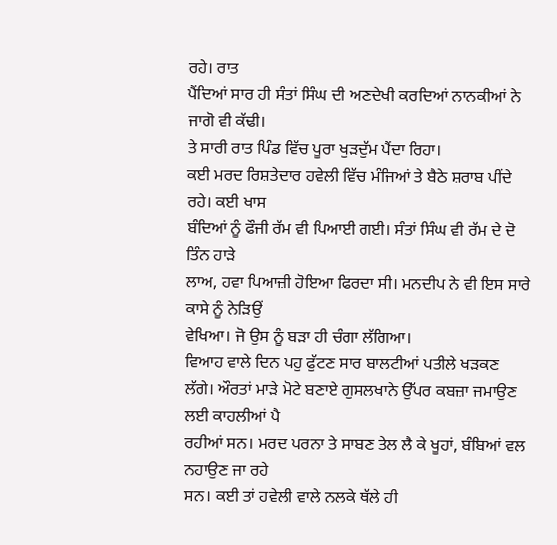ਰਹੇ। ਰਾਤ
ਪੈਂਦਿਆਂ ਸਾਰ ਹੀ ਸੰਤਾਂ ਸਿੰਘ ਦੀ ਅਣਦੇਖੀ ਕਰਦਿਆਂ ਨਾਨਕੀਆਂ ਨੇ ਜਾਗੋ ਵੀ ਕੱਢੀ।
ਤੇ ਸਾਰੀ ਰਾਤ ਪਿੰਡ ਵਿੱਚ ਪੂਰਾ ਖੁੜਦੁੱਮ ਪੈਂਦਾ ਰਿਹਾ।
ਕਈ ਮਰਦ ਰਿਸ਼ਤੇਦਾਰ ਹਵੇਲੀ ਵਿੱਚ ਮੰਜਿਆਂ ਤੇ ਬੈਠੇ ਸ਼ਰਾਬ ਪੀਂਦੇ ਰਹੇ। ਕਈ ਖਾਸ
ਬੰਦਿਆਂ ਨੂੰ ਫੌਜੀ ਰੱਮ ਵੀ ਪਿਆਈ ਗਈ। ਸੰਤਾਂ ਸਿੰਘ ਵੀ ਰੱਮ ਦੇ ਦੋ ਤਿੰਨ ਹਾੜੇ
ਲਾਅ, ਹਵਾ ਪਿਆਜ਼ੀ ਹੋਇਆ ਫਿਰਦਾ ਸੀ। ਮਨਦੀਪ ਨੇ ਵੀ ਇਸ ਸਾਰੇ ਕਾਸੇ ਨੂੰ ਨੇੜਿਉਂ
ਵੇਖਿਆ। ਜੋ ਉਸ ਨੂੰ ਬੜਾ ਹੀ ਚੰਗਾ ਲੱਗਿਆ।
ਵਿਆਹ ਵਾਲੇ ਦਿਨ ਪਹੁ ਫੁੱਟਣ ਸਾਰ ਬਾਲਟੀਆਂ ਪਤੀਲੇ ਖੜਕਣ
ਲੱਗੇ। ਔਰਤਾਂ ਮਾੜੇ ਮੋਟੇ ਬਣਾਏ ਗੁਸਲਖਾਨੇ ਉੱਪਰ ਕਬਜ਼ਾ ਜਮਾਉਣ ਲਈ ਕਾਹਲੀਆਂ ਪੈ
ਰਹੀਆਂ ਸਨ। ਮਰਦ ਪਰਨਾ ਤੇ ਸਾਬਣ ਤੇਲ ਲੈ ਕੇ ਖੂਹਾਂ, ਬੰਬਿਆਂ ਵਲ ਨਹਾਉਣ ਜਾ ਰਹੇ
ਸਨ। ਕਈ ਤਾਂ ਹਵੇਲੀ ਵਾਲੇ ਨਲਕੇ ਥੱਲੇ ਹੀ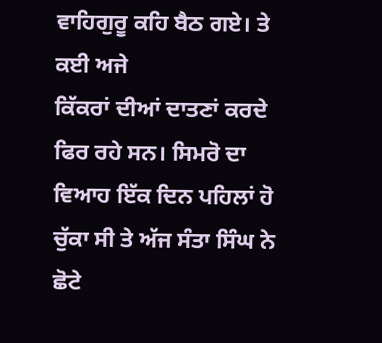ਵਾਹਿਗੁਰੂ ਕਹਿ ਬੈਠ ਗਏ। ਤੇ ਕਈ ਅਜੇ
ਕਿੱਕਰਾਂ ਦੀਆਂ ਦਾਤਣਾਂ ਕਰਦੇ ਫਿਰ ਰਹੇ ਸਨ। ਸਿਮਰੋ ਦਾ ਵਿਆਹ ਇੱਕ ਦਿਨ ਪਹਿਲਾਂ ਹੋ
ਚੁੱਕਾ ਸੀ ਤੇ ਅੱਜ ਸੰਤਾ ਸਿੰਘ ਨੇ ਛੋਟੇ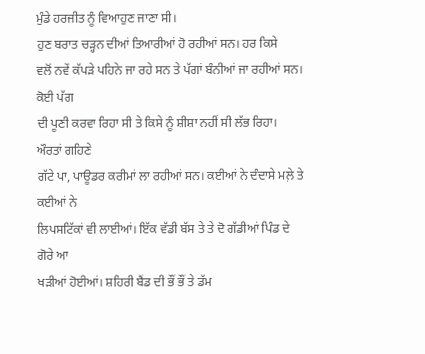ਮੁੰਡੇ ਹਰਜੀਤ ਨੂੰ ਵਿਆਹੁਣ ਜਾਣਾ ਸੀ।
ਹੁਣ ਬਰਾਤ ਚੜ੍ਹਨ ਦੀਆਂ ਤਿਆਰੀਆਂ ਹੋ ਰਹੀਆਂ ਸਨ। ਹਰ ਕਿਸੇ
ਵਲੋਂ ਨਵੇਂ ਕੱਪੜੇ ਪਹਿਨੇ ਜਾ ਰਹੇ ਸਨ ਤੇ ਪੱਗਾਂ ਬੰਨੀਆਂ ਜਾ ਰਹੀਆਂ ਸਨ। ਕੋਈ ਪੱਗ
ਦੀ ਪੂਣੀ ਕਰਵਾ ਰਿਹਾ ਸੀ ਤੇ ਕਿਸੇ ਨੂੰ ਸ਼ੀਸ਼ਾ ਨਹੀਂ ਸੀ ਲੱਭ ਰਿਹਾ। ਔਰਤਾਂ ਗਹਿਣੇ
ਗੱਟੇ ਪਾ, ਪਾਊਡਰ ਕਰੀਮਾਂ ਲਾ ਰਹੀਆਂ ਸਨ। ਕਈਆਂ ਨੇ ਦੰਦਾਸੇ ਮਲ਼ੇ ਤੇ ਕਈਆਂ ਨੇ
ਲਿਪਸਟਿੱਕਾਂ ਵੀ ਲਾਈਆਂ। ਇੱਕ ਵੱਡੀ ਬੱਸ ਤੇ ਤੇ ਦੋ ਗੱਡੀਆਂ ਪਿੰਡ ਦੇ ਗੋਰੇ ਆ
ਖੜੀਆਂ ਹੋਈਆਂ। ਸ਼ਹਿਰੀ ਬੈਂਡ ਦੀ ਭੌਂ ਭੌਂ ਤੇ ਡੱਮ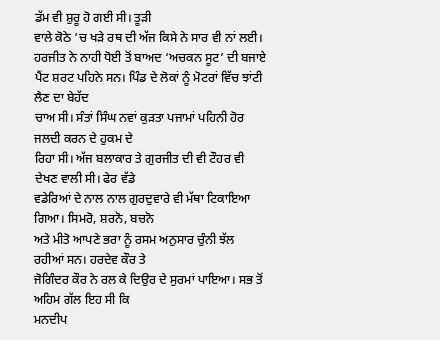ਡੱਮ ਵੀ ਸ਼ੁਰੂ ਹੋ ਗਈ ਸੀ। ਤੂੜੀ
ਵਾਲੇ ਕੋਠੇ ‘ਚ ਖੜੇ ਰਥ ਦੀ ਅੱਜ ਕਿਸੇ ਨੇ ਸਾਰ ਵੀ ਨਾਂ ਲਈ।
ਹਰਜੀਤ ਨੇ ਨਾਹੀ ਧੋਈ ਤੋਂ ਬਾਅਦ ‘ਅਚਕਨ ਸੂਟ’ ਦੀ ਬਜਾਏ
ਪੈਂਟ ਸ਼ਰਟ ਪਹਿਨੇ ਸਨ। ਪਿੰਡ ਦੇ ਲੋਕਾਂ ਨੂੰ ਮੋਟਰਾਂ ਵਿੱਚ ਝਾਂਟੀ ਲੈਣ ਦਾ ਬੇਹੱਦ
ਚਾਅ ਸੀ। ਸੰਤਾਂ ਸਿੰਘ ਨਵਾਂ ਕੁੜਤਾ ਪਜਾਮਾਂ ਪਹਿਨੀ ਹੋਰ ਜਲਦੀ ਕਰਨ ਦੇ ਹੁਕਮ ਦੇ
ਰਿਹਾ ਸੀ। ਅੱਜ ਬਲਾਕਾਰ ਤੇ ਗੁਰਜੀਤ ਦੀ ਵੀ ਟੌਹਰ ਵੀ ਦੇਖਣ ਵਾਲੀ ਸੀ। ਫੇਰ ਵੱਡੇ
ਵਡੇਰਿਆਂ ਦੇ ਨਾਲ ਨਾਲ ਗੁਰਦੁਵਾਰੇ ਵੀ ਮੱਥਾ ਟਿਕਾਇਆ ਗਿਆ। ਸਿਮਰੋ, ਸ਼ਰਨੋ, ਬਚਨੋ
ਅਤੇ ਮੀਤੋ ਆਪਣੇ ਭਰਾ ਨੂੰ ਰਸਮ ਅਨੁਸਾਰ ਚੁੰਨੀ ਝੱਲ ਰਹੀਆਂ ਸਨ। ਹਰਦੇਵ ਕੌਰ ਤੇ
ਜੋਗਿੰਦਰ ਕੌਰ ਨੇ ਰਲ ਕੇ ਦਿਉਰ ਦੇ ਸੁਰਮਾਂ ਪਾਇਆ। ਸਭ ਤੋਂ ਅਹਿਮ ਗੱਲ ਇਹ ਸੀ ਕਿ
ਮਨਦੀਪ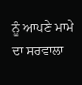ਨੂੰ ਆਪਣੇ ਮਾਮੇ ਦਾ ਸਰਵਾਲਾ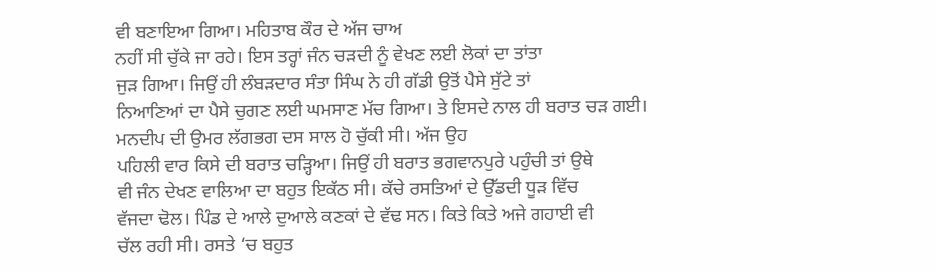ਵੀ ਬਣਾਇਆ ਗਿਆ। ਮਹਿਤਾਬ ਕੌਰ ਦੇ ਅੱਜ ਚਾਅ
ਨਹੀਂ ਸੀ ਚੁੱਕੇ ਜਾ ਰਹੇ। ਇਸ ਤਰ੍ਹਾਂ ਜੰਨ ਚੜਦੀ ਨੂੰ ਵੇਖਣ ਲਈ ਲੋਕਾਂ ਦਾ ਤਾਂਤਾ
ਜੁੜ ਗਿਆ। ਜਿਉਂ ਹੀ ਲੰਬੜਦਾਰ ਸੰਤਾ ਸਿੰਘ ਨੇ ਹੀ ਗੱਡੀ ਉਤੋਂ ਪੈਸੇ ਸੁੱਟੇ ਤਾਂ
ਨਿਆਣਿਆਂ ਦਾ ਪੈਸੇ ਚੁਗਣ ਲਈ ਘਮਸਾਣ ਮੱਚ ਗਿਆ। ਤੇ ਇਸਦੇ ਨਾਲ ਹੀ ਬਰਾਤ ਚੜ ਗਈ।
ਮਨਦੀਪ ਦੀ ਉਮਰ ਲੱਗਭਗ ਦਸ ਸਾਲ ਹੋ ਚੁੱਕੀ ਸੀ। ਅੱਜ ਉਹ
ਪਹਿਲੀ ਵਾਰ ਕਿਸੇ ਦੀ ਬਰਾਤ ਚੜ੍ਹਿਆ। ਜਿਉਂ ਹੀ ਬਰਾਤ ਭਗਵਾਨਪੁਰੇ ਪਹੁੰਚੀ ਤਾਂ ਉਥੇ
ਵੀ ਜੰਨ ਦੇਖਣ ਵਾਲਿਆ ਦਾ ਬਹੁਤ ਇਕੱਠ ਸੀ। ਕੱਚੇ ਰਸਤਿਆਂ ਦੇ ਉੱਡਦੀ ਧੂੜ ਵਿੱਚ
ਵੱਜਦਾ ਢੋਲ। ਪਿੰਡ ਦੇ ਆਲੇ ਦੁਆਲੇ ਕਣਕਾਂ ਦੇ ਵੱਢ ਸਨ। ਕਿਤੇ ਕਿਤੇ ਅਜੇ ਗਹਾਈ ਵੀ
ਚੱਲ ਰਹੀ ਸੀ। ਰਸਤੇ ‘ਚ ਬਹੁਤ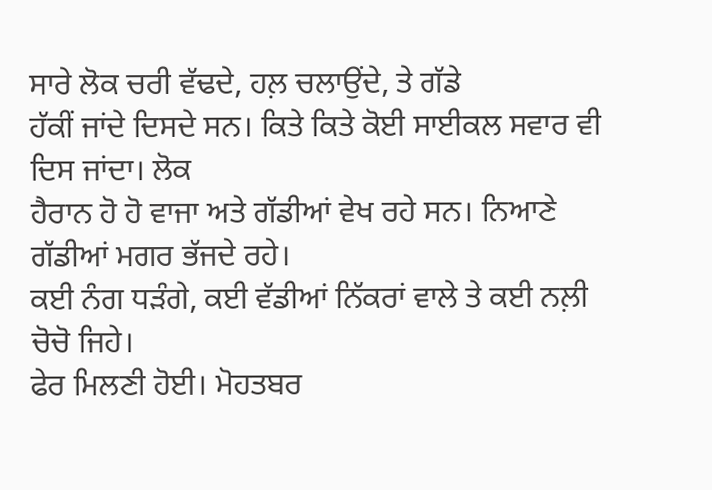ਸਾਰੇ ਲੋਕ ਚਰੀ ਵੱਢਦੇ, ਹਲ਼ ਚਲਾਉਂਦੇ, ਤੇ ਗੱਡੇ
ਹੱਕੀਂ ਜਾਂਦੇ ਦਿਸਦੇ ਸਨ। ਕਿਤੇ ਕਿਤੇ ਕੋਈ ਸਾਈਕਲ ਸਵਾਰ ਵੀ ਦਿਸ ਜਾਂਦਾ। ਲੋਕ
ਹੈਰਾਨ ਹੋ ਹੋ ਵਾਜਾ ਅਤੇ ਗੱਡੀਆਂ ਵੇਖ ਰਹੇ ਸਨ। ਨਿਆਣੇ ਗੱਡੀਆਂ ਮਗਰ ਭੱਜਦੇ ਰਹੇ।
ਕਈ ਨੰਗ ਧੜੰਗੇ, ਕਈ ਵੱਡੀਆਂ ਨਿੱਕਰਾਂ ਵਾਲੇ ਤੇ ਕਈ ਨਲ਼ੀ ਚੋਚੋ ਜਿਹੇ।
ਫੇਰ ਮਿਲਣੀ ਹੋਈ। ਮੋਹਤਬਰ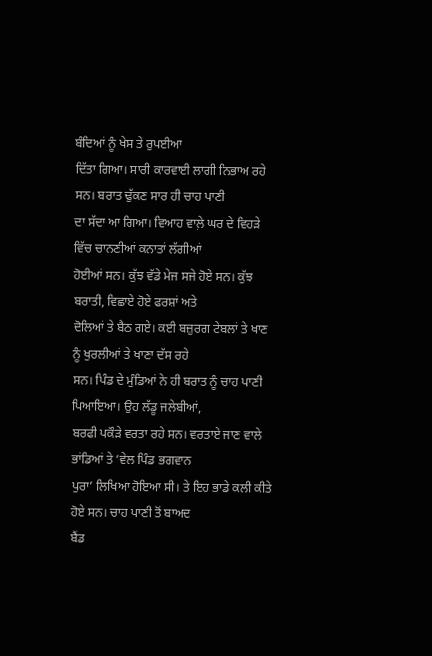ਬੰਦਿਆਂ ਨੂੰ ਖੇਸ ਤੇ ਰੁਪਈਆ
ਦਿੱਤਾ ਗਿਆ। ਸਾਰੀ ਕਾਰਵਾਈ ਲਾਗੀ ਨਿਭਾਅ ਰਹੇ ਸਨ। ਬਰਾਤ ਢੁੱਕਣ ਸਾਰ ਹੀ ਚਾਹ ਪਾਣੀ
ਦਾ ਸੱਦਾ ਆ ਗਿਆ। ਵਿਆਹ ਵਾਲ਼ੇ ਘਰ ਦੇ ਵਿਹੜੇ ਵਿੱਚ ਚਾਨਣੀਆਂ ਕਨਾਤਾਂ ਲੱਗੀਆਂ
ਹੋਈਆਂ ਸਨ। ਕੁੱਝ ਵੱਡੇ ਮੇਜ ਸਜੇ ਹੋਏ ਸਨ। ਕੁੱਝ ਬਰਾਤੀ, ਵਿਛਾਏ ਹੋਏ ਫਰਸ਼ਾਂ ਅਤੇ
ਦੋਲਿਆਂ ਤੇ ਬੈਠ ਗਏ। ਕਈ ਬਜ਼ੁਰਗ ਟੇਬਲਾਂ ਤੇ ਖਾਣ ਨੂੰ ਖੁਰਲੀਆਂ ਤੇ ਖਾਣਾ ਦੱਸ ਰਹੇ
ਸਨ। ਪਿੰਡ ਦੇ ਮੁੰਡਿਆਂ ਨੇ ਹੀ ਬਰਾਤ ਨੂੰ ਚਾਹ ਪਾਣੀ ਪਿਆਇਆ। ਉਹ ਲੱਡੂ ਜਲੇਬੀਆਂ,
ਬਰਫੀ ਪਕੌੜੇ ਵਰਤਾ ਰਹੇ ਸਨ। ਵਰਤਾਏ ਜਾਣ ਵਾਲੇ ਭਾਂਡਿਆਂ ਤੇ ‘ਵੇਲ ਪਿੰਡ ਭਗਵਾਨ
ਪੁਰਾ’ ਲਿਖਿਆ ਹੋਇਆ ਸੀ। ਤੇ ਇਹ ਭਾਡੇ ਕਲੀ ਕੀਤੇ ਹੋਏ ਸਨ। ਚਾਹ ਪਾਣੀ ਤੋਂ ਬਾਅਦ
ਬੈਂਡ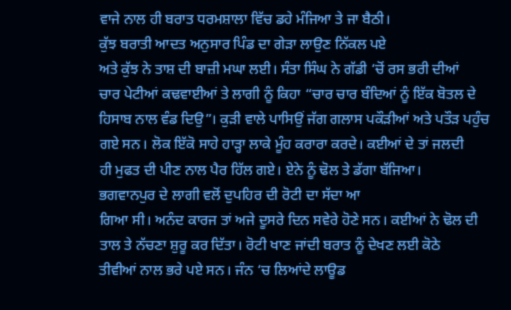ਵਾਜੇ ਨਾਲ ਹੀ ਬਰਾਤ ਧਰਮਸ਼ਾਲਾ ਵਿੱਚ ਡਹੇ ਮੰਜਿਆ ਤੇ ਜਾ ਬੈਠੀ।
ਕੁੱਝ ਬਰਾਤੀ ਆਦਤ ਅਨੁਸਾਰ ਪਿੰਡ ਦਾ ਗੇੜਾ ਲਾਉਣ ਨਿੱਕਲ ਪਏ
ਅਤੇ ਕੁੱਝ ਨੇ ਤਾਸ਼ ਦੀ ਬਾਜ਼ੀ ਮਘਾ ਲਈ। ਸੰਤਾ ਸਿੰਘ ਨੇ ਗੱਡੀ ‘ਚੋਂ ਰਸ ਭਰੀ ਦੀਆਂ
ਚਾਰ ਪੇਟੀਆਂ ਕਢਵਾਈਆਂ ਤੇ ਲਾਗੀ ਨੂੰ ਕਿਹਾ “ਚਾਰ ਚਾਰ ਬੰਦਿਆਂ ਨੂੰ ਇੱਕ ਬੋਤਲ ਦੇ
ਹਿਸਾਬ ਨਾਲ ਵੰਡ ਦਿਉ”। ਕੁੜੀ ਵਾਲੇ ਪਾਸਿਉਂ ਜੱਗ ਗਲਾਸ ਪਕੌੜੀਆਂ ਅਤੇ ਪਤੌੜ ਪਹੁੰਚ
ਗਏ ਸਨ। ਲੋਕ ਇੱਕੋ ਸਾਹੇ ਹਾੜ੍ਹਾ ਲਾਕੇ ਮੂੰਹ ਕਰਾਰਾ ਕਰਦੇ। ਕਈਆਂ ਦੇ ਤਾਂ ਜਲਦੀ
ਹੀ ਮੁਫਤ ਦੀ ਪੀਣ ਨਾਲ ਪੈਰ ਹਿੱਲ ਗਏ। ਏਨੇ ਨੂੰ ਢੋਲ ਤੇ ਡੱਗਾ ਬੱਜਿਆ।
ਭਗਵਾਨਪੁਰ ਦੇ ਲਾਗੀ ਵਲੋਂ ਦੁਪਹਿਰ ਦੀ ਰੋਟੀ ਦਾ ਸੱਦਾ ਆ
ਗਿਆ ਸੀ। ਅਨੰਦ ਕਾਰਜ ਤਾਂ ਅਜੇ ਦੂਸਰੇ ਦਿਨ ਸਵੇਰੇ ਹੋਣੇ ਸਨ। ਕਈਆਂ ਨੇ ਢੋਲ ਦੀ
ਤਾਲ ਤੇ ਨੱਚਣਾ ਸ਼ੁਰੂ ਕਰ ਦਿੱਤਾ। ਰੋਟੀ ਖਾਣ ਜਾਂਦੀ ਬਰਾਤ ਨੂੰ ਦੇਖਣ ਲਈ ਕੋਠੇ
ਤੀਵੀਆਂ ਨਾਲ ਭਰੇ ਪਏ ਸਨ। ਜੰਨ ‘ਚ ਲਿਆਂਦੇ ਲਾਊਡ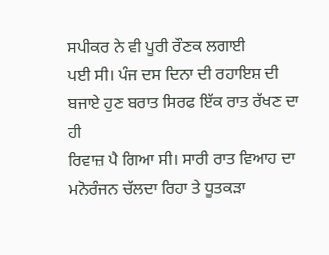ਸਪੀਕਰ ਨੇ ਵੀ ਪੂਰੀ ਰੌਣਕ ਲਗਾਈ
ਪਈ ਸੀ। ਪੰਜ ਦਸ ਦਿਨਾ ਦੀ ਰਹਾਇਸ਼ ਦੀ ਬਜਾਏ ਹੁਣ ਬਰਾਤ ਸਿਰਫ ਇੱਕ ਰਾਤ ਰੱਖਣ ਦਾ ਹੀ
ਰਿਵਾਜ਼ ਪੈ ਗਿਆ ਸੀ। ਸਾਰੀ ਰਾਤ ਵਿਆਹ ਦਾ ਮਨੋਰੰਜਨ ਚੱਲਦਾ ਰਿਹਾ ਤੇ ਧੂਤਕੜਾ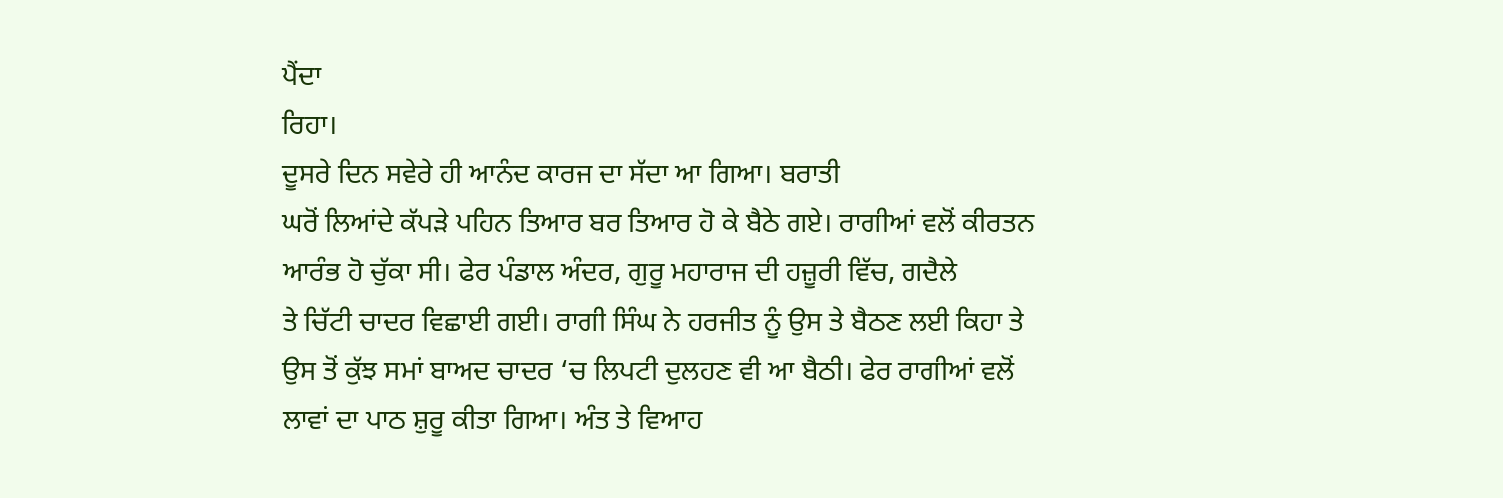ਪੈਂਦਾ
ਰਿਹਾ।
ਦੂਸਰੇ ਦਿਨ ਸਵੇਰੇ ਹੀ ਆਨੰਦ ਕਾਰਜ ਦਾ ਸੱਦਾ ਆ ਗਿਆ। ਬਰਾਤੀ
ਘਰੋਂ ਲਿਆਂਦੇ ਕੱਪੜੇ ਪਹਿਨ ਤਿਆਰ ਬਰ ਤਿਆਰ ਹੋ ਕੇ ਬੈਠੇ ਗਏ। ਰਾਗੀਆਂ ਵਲੋਂ ਕੀਰਤਨ
ਆਰੰਭ ਹੋ ਚੁੱਕਾ ਸੀ। ਫੇਰ ਪੰਡਾਲ ਅੰਦਰ, ਗੁਰੂ ਮਹਾਰਾਜ ਦੀ ਹਜ਼ੂਰੀ ਵਿੱਚ, ਗਦੈਲੇ
ਤੇ ਚਿੱਟੀ ਚਾਦਰ ਵਿਛਾਈ ਗਈ। ਰਾਗੀ ਸਿੰਘ ਨੇ ਹਰਜੀਤ ਨੂੰ ਉਸ ਤੇ ਬੈਠਣ ਲਈ ਕਿਹਾ ਤੇ
ਉਸ ਤੋਂ ਕੁੱਝ ਸਮਾਂ ਬਾਅਦ ਚਾਦਰ ‘ਚ ਲਿਪਟੀ ਦੁਲਹਣ ਵੀ ਆ ਬੈਠੀ। ਫੇਰ ਰਾਗੀਆਂ ਵਲੋਂ
ਲਾਵਾਂ ਦਾ ਪਾਠ ਸ਼ੁਰੂ ਕੀਤਾ ਗਿਆ। ਅੰਤ ਤੇ ਵਿਆਹ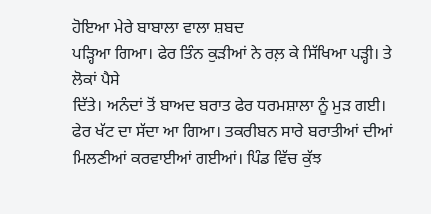ਹੋਇਆ ਮੇਰੇ ਬਾਬਾਲਾ ਵਾਲਾ ਸ਼ਬਦ
ਪੜ੍ਹਿਆ ਗਿਆ। ਫੇਰ ਤਿੰਨ ਕੁੜੀਆਂ ਨੇ ਰਲ਼ ਕੇ ਸਿੱਖਿਆ ਪੜ੍ਹੀ। ਤੇ ਲੋਕਾਂ ਪੈਸੇ
ਦਿੱਤੇ। ਅਨੰਦਾਂ ਤੋਂ ਬਾਅਦ ਬਰਾਤ ਫੇਰ ਧਰਮਸ਼ਾਲਾ ਨੂੰ ਮੁੜ ਗਈ।
ਫੇਰ ਖੱਟ ਦਾ ਸੱਦਾ ਆ ਗਿਆ। ਤਕਰੀਬਨ ਸਾਰੇ ਬਰਾਤੀਆਂ ਦੀਆਂ
ਮਿਲਣੀਆਂ ਕਰਵਾਈਆਂ ਗਈਆਂ। ਪਿੰਡ ਵਿੱਚ ਕੁੱਝ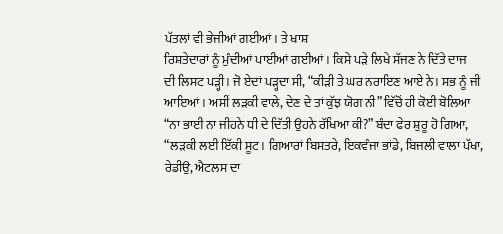ਪੱਤਲਾਂ ਵੀ ਭੇਜੀਆਂ ਗਈਆਂ। ਤੇ ਖਾਸ਼
ਰਿਸ਼ਤੇਦਾਰਾਂ ਨੂੰ ਮੁੰਦੀਆਂ ਪਾਈਆਂ ਗਈਆਂ। ਕਿਸੇ ਪੜੇ ਲਿਖੇ ਸੱਜਣ ਨੇ ਦਿੱਤੇ ਦਾਜ
ਦੀ ਲਿਸਟ ਪੜ੍ਹੀ। ਜੋ ਏਦਾਂ ਪੜ੍ਹਦਾ ਸੀ, “ਕੀੜੀ ਤੇ ਘਰ ਨਰਾਇਣ ਆਏ ਨੇ। ਸਭ ਨੂੰ ਜੀ
ਆਇਆਂ। ਅਸੀਂ ਲੜਕੀ ਵਾਲੇ, ਦੇਣ ਦੇ ਤਾਂ ਕੁੱਝ ਯੋਗ ਨੀ” ਵਿੱਚੋਂ ਹੀ ਕੋਈ ਬੋਲਿਆ
“ਨਾ ਭਾਈ ਨਾ ਜੀਹਨੇ ਧੀ ਦੇ ਦਿੱਤੀ ਉਹਨੇ ਰੱਖਿਆ ਕੀ?” ਬੰਦਾ ਫੇਰ ਸ਼ੁਰੂ ਹੋ ਗਿਆ,
“ਲੜਕੀ ਲਈ ਇੱਕੀ ਸੂਟ। ਗਿਆਰਾਂ ਬਿਸਤਰੇ, ਇਕਵੰਜਾ ਭਾਂਡੇ, ਬਿਜਲੀ ਵਾਲਾ ਪੱਖਾ,
ਰੇਡੀਉ, ਐਟਲਸ ਦਾ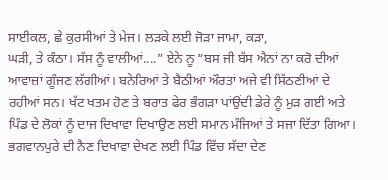ਸਾਈਕਲ, ਛੇ ਕੁਰਸੀਆਂ ਤੇ ਮੇਜ। ਲੜਕੇ ਲਈ ਜੋੜਾ ਜਾਮਾ, ਕੜਾ,
ਘੜੀ, ਤੇ ਕੰਠਾ। ਸੱਸ ਨੂੰ ਵਾਲੀਆਂ....” ਏਨੇ ਨੂ “ਬਸ ਜੀ ਬੱਸ ਐਨਾਂ ਨਾ ਕਰੋ ਦੀਆਂ
ਆਵਾਜ਼ਾਂ ਗੂੰਜਣ ਲੱਗੀਆਂ। ਬਨੇਰਿਆਂ ਤੇ ਬੈਠੀਆਂ ਔਰਤਾਂ ਅਜੇ ਵੀ ਸਿੱਠਣੀਆਂ ਦੇ
ਰਹੀਆਂ ਸਨ। ਖੱਟ ਖਤਮ ਹੋਣ ਤੇ ਬਰਾਤ ਫੇਰ ਭੰਗੜਾ ਪਾਂਉਂਦੀ ਡੇਰੇ ਨੂੰ ਮੁੜ ਗਈ ਅਤੇ
ਪਿੰਡ ਦੇ ਲੋਕਾਂ ਨੂੰ ਦਾਜ ਦਿਖਾਵਾ ਦਿਖਾਉਣ ਲਈ ਸਮਾਨ ਮੰਜਿਆਂ ਤੇ ਸਜਾ ਦਿੱਤਾ ਗਿਆ।
ਭਗਵਾਨਪੁਰੇ ਦੀ ਨੈਣ ਦਿਖਾਵਾ ਦੇਖਣ ਲਈ ਪਿੰਡ ਵਿੱਚ ਸੱਦਾ ਦੇਣ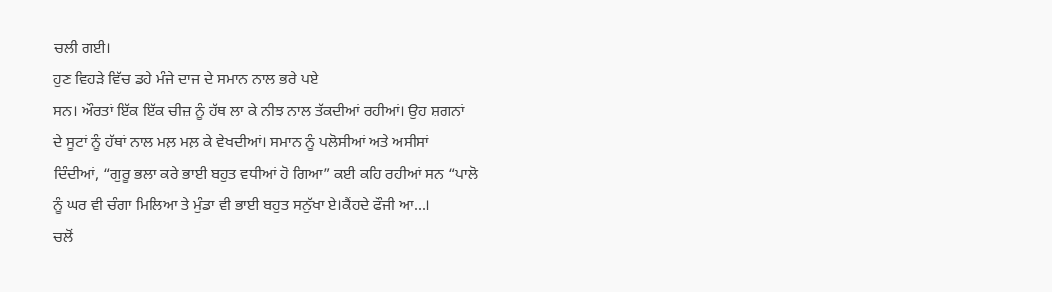ਚਲੀ ਗਈ।
ਹੁਣ ਵਿਹੜੇ ਵਿੱਚ ਡਹੇ ਮੰਜੇ ਦਾਜ ਦੇ ਸਮਾਨ ਨਾਲ ਭਰੇ ਪਏ
ਸਨ। ਔਰਤਾਂ ਇੱਕ ਇੱਕ ਚੀਜ਼ ਨੂੰ ਹੱਥ ਲਾ ਕੇ ਨੀਝ ਨਾਲ ਤੱਕਦੀਆਂ ਰਹੀਆਂ। ਉਹ ਸ਼ਗਨਾਂ
ਦੇ ਸੂਟਾਂ ਨੂੰ ਹੱਥਾਂ ਨਾਲ ਮਲ਼ ਮਲ਼ ਕੇ ਵੇਖਦੀਆਂ। ਸਮਾਨ ਨੂੰ ਪਲੋਸੀਆਂ ਅਤੇ ਅਸੀਸਾਂ
ਦਿੰਦੀਆਂ, “ਗੁਰੂ ਭਲਾ ਕਰੇ ਭਾਈ ਬਹੁਤ ਵਧੀਆਂ ਹੋ ਗਿਆ” ਕਈ ਕਹਿ ਰਹੀਆਂ ਸਨ “ਪਾਲੋ
ਨੂੰ ਘਰ ਵੀ ਚੰਗਾ ਮਿਲਿਆ ਤੇ ਮੁੰਡਾ ਵੀ ਭਾਈ ਬਹੁਤ ਸਨੁੱਖਾ ਏ।ਕੈਂਹਦੇ ਫੌਜੀ ਆ...।
ਚਲੋਂ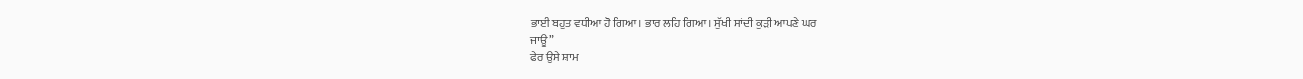ਭਾਈ ਬਹੁਤ ਵਧੀਆ ਹੋ ਗਿਆ। ਭਾਰ ਲਹਿ ਗਿਆ। ਸੁੱਖੀ ਸਾਂਦੀ ਕੁੜੀ ਆਪਣੇ ਘਰ
ਜਾਊ”
ਫੇਰ ਉਸੇ ਸ਼ਾਮ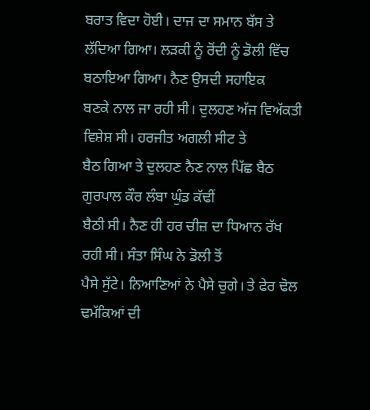ਬਰਾਤ ਵਿਦਾ ਹੋਈ। ਦਾਜ ਦਾ ਸਮਾਨ ਬੱਸ ਤੇ
ਲੱਦਿਆ ਗਿਆ। ਲੜਕੀ ਨੂੰ ਰੋਂਦੀ ਨੂੰ ਡੋਲੀ ਵਿੱਚ ਬਠਾਇਆ ਗਿਆ। ਨੈਣ ਉਸਦੀ ਸਹਾਇਕ
ਬਣਕੇ ਨਾਲ ਜਾ ਰਹੀ ਸੀ। ਦੁਲਹਣ ਅੱਜ ਵਿਅੱਕਤੀ ਵਿਸ਼ੇਸ਼ ਸੀ। ਹਰਜੀਤ ਅਗਲੀ ਸੀਟ ਤੇ
ਬੈਠ ਗਿਆ ਤੇ ਦੁਲਹਣ ਨੈਣ ਨਾਲ ਪਿੱਛ ਬੈਠ ਗੁਰਪਾਲ ਕੌਰ ਲੰਬਾ ਘੁੰਡ ਕੱਢੀਂ
ਬੈਠੀ ਸੀ। ਨੈਣ ਹੀ ਹਰ ਚੀਜ਼ ਦਾ ਧਿਆਨ ਰੱਖ ਰਹੀ ਸੀ। ਸੰਤਾ ਸਿੰਘ ਨੇ ਡੋਲੀ ਤੋਂ
ਪੈਸੇ ਸੁੱਟੇ। ਨਿਆਣਿਆਂ ਨੇ ਪੈਸੇ ਚੁਗੇ। ਤੇ ਫੇਰ ਢੋਲ ਢਮੱਕਿਆਂ ਦੀ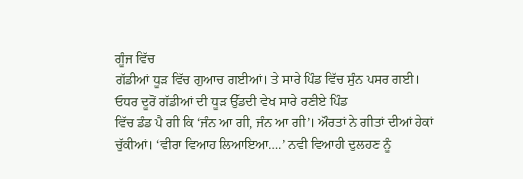ਗੂੰਜ ਵਿੱਚ
ਗੱਡੀਆਂ ਧੂੜ ਵਿੱਚ ਗੁਆਚ ਗਈਆਂ। ਤੇ ਸਾਰੇ ਪਿੰਡ ਵਿੱਚ ਸੁੰਨ ਪਸਰ ਗਈ।
ਓਧਰ ਦੂਰੋਂ ਗੱਡੀਆਂ ਦੀ ਧੂੜ ਉੱਡਦੀ ਵੇਖ ਸਾਰੇ ਰਣੀਏ ਪਿੰਡ
ਵਿੱਚ ਡੰਡ ਪੈ ਗੀ ਕਿ ‘ਜੰਨ ਆ ਗੀ, ਜੰਨ ਆ ਗੀ’। ਔਰਤਾਂ ਨੇ ਗੀਤਾਂ ਦੀਆਂ ਹੇਕਾਂ
ਚੁੱਕੀਆਂ। ‘ਵੀਰਾ ਵਿਆਹ ਲਿਆਇਆ….’ ਨਵੀ ਵਿਆਹੀ ਦੁਲਹਣ ਨੂੰ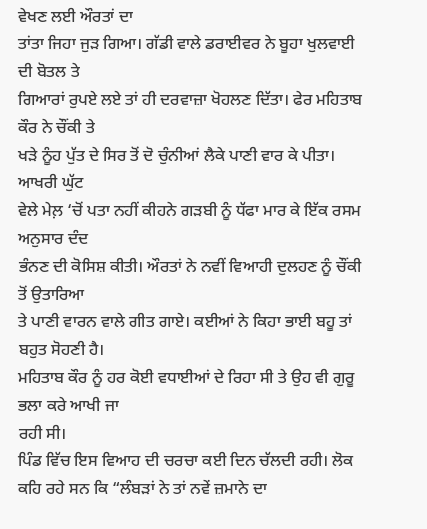ਵੇਖਣ ਲਈ ਔਰਤਾਂ ਦਾ
ਤਾਂਤਾ ਜਿਹਾ ਜੁੜ ਗਿਆ। ਗੱਡੀ ਵਾਲੇ ਡਰਾਈਵਰ ਨੇ ਬੂਹਾ ਖੁਲਵਾਈ ਦੀ ਬੋਤਲ ਤੇ
ਗਿਆਰਾਂ ਰੁਪਏ ਲਏ ਤਾਂ ਹੀ ਦਰਵਾਜ਼ਾ ਖੋਹਲਣ ਦਿੱਤਾ। ਫੇਰ ਮਹਿਤਾਬ ਕੌਰ ਨੇ ਚੌਂਕੀ ਤੇ
ਖੜੇ ਨੂੰਹ ਪੁੱਤ ਦੇ ਸਿਰ ਤੋਂ ਦੋ ਚੁੰਨੀਆਂ ਲੈਕੇ ਪਾਣੀ ਵਾਰ ਕੇ ਪੀਤਾ। ਆਖਰੀ ਘੁੱਟ
ਵੇਲੇ ਮੇਲ਼ ‘ਚੋਂ ਪਤਾ ਨਹੀਂ ਕੀਹਨੇ ਗੜਬੀ ਨੂੰ ਧੱਫਾ ਮਾਰ ਕੇ ਇੱਕ ਰਸਮ ਅਨੁਸਾਰ ਦੰਦ
ਭੰਨਣ ਦੀ ਕੋਸਿਸ਼ ਕੀਤੀ। ਔਰਤਾਂ ਨੇ ਨਵੀਂ ਵਿਆਹੀ ਦੁਲਹਣ ਨੂੰ ਚੌਂਕੀ ਤੋਂ ਉਤਾਰਿਆ
ਤੇ ਪਾਣੀ ਵਾਰਨ ਵਾਲੇ ਗੀਤ ਗਾਏ। ਕਈਆਂ ਨੇ ਕਿਹਾ ਭਾਈ ਬਹੂ ਤਾਂ ਬਹੁਤ ਸੋਹਣੀ ਹੈ।
ਮਹਿਤਾਬ ਕੌਰ ਨੂੰ ਹਰ ਕੋਈ ਵਧਾਈਆਂ ਦੇ ਰਿਹਾ ਸੀ ਤੇ ਉਹ ਵੀ ਗੁਰੂ ਭਲਾ ਕਰੇ ਆਖੀ ਜਾ
ਰਹੀ ਸੀ।
ਪਿੰਡ ਵਿੱਚ ਇਸ ਵਿਆਹ ਦੀ ਚਰਚਾ ਕਈ ਦਿਨ ਚੱਲਦੀ ਰਹੀ। ਲੋਕ
ਕਹਿ ਰਹੇ ਸਨ ਕਿ “ਲੰਬੜਾਂ ਨੇ ਤਾਂ ਨਵੇਂ ਜ਼ਮਾਨੇ ਦਾ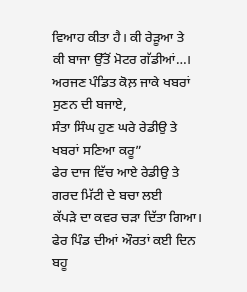ਵਿਆਹ ਕੀਤਾ ਹੈ। ਕੀ ਰੇੜੂਆ ਤੇ
ਕੀ ਬਾਜਾ ਉੱਤੋਂ ਮੋਟਰ ਗੱਡੀਆਂ…। ਅਰਜਣ ਪੰਡਿਤ ਕੋਲ਼ ਜਾਕੇ ਖਬਰਾਂ ਸੁਣਨ ਦੀ ਬਜਾਏ,
ਸੰਤਾ ਸਿੰਘ ਹੁਣ ਘਰੇ ਰੇਡੀਉ ਤੇ ਖਬਰਾਂ ਸਣਿਆ ਕਰੂ”
ਫੇਰ ਦਾਜ ਵਿੱਚ ਆਏ ਰੇਡੀਉ ਤੇ ਗਰਦ ਮਿੱਟੀ ਦੇ ਬਚਾ ਲਈ
ਕੱਪੜੇ ਦਾ ਕਵਰ ਚੜਾ ਦਿੱਤਾ ਗਿਆ। ਫੇਰ ਪਿੰਡ ਦੀਆਂ ਔਰਤਾਂ ਕਈ ਦਿਨ ਬਹੂ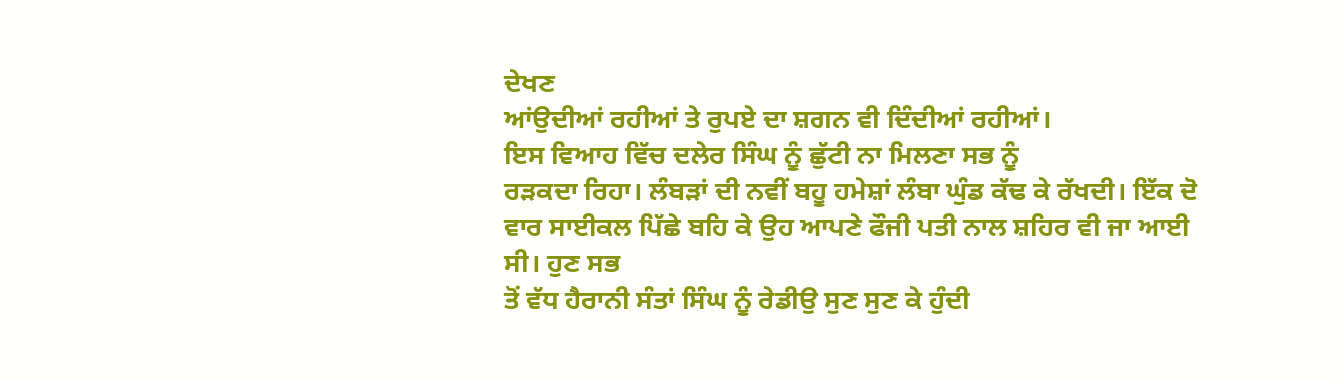ਦੇਖਣ
ਆਂਉਦੀਆਂ ਰਹੀਆਂ ਤੇ ਰੁਪਏ ਦਾ ਸ਼ਗਨ ਵੀ ਦਿੰਦੀਆਂ ਰਹੀਆਂ।
ਇਸ ਵਿਆਹ ਵਿੱਚ ਦਲੇਰ ਸਿੰਘ ਨੂੰ ਛੁੱਟੀ ਨਾ ਮਿਲਣਾ ਸਭ ਨੂੰ
ਰੜਕਦਾ ਰਿਹਾ। ਲੰਬੜਾਂ ਦੀ ਨਵੀਂ ਬਹੂ ਹਮੇਸ਼ਾਂ ਲੰਬਾ ਘੁੰਡ ਕੱਢ ਕੇ ਰੱਖਦੀ। ਇੱਕ ਦੋ
ਵਾਰ ਸਾਈਕਲ ਪਿੱਛੇ ਬਹਿ ਕੇ ਉਹ ਆਪਣੇ ਫੌਜੀ ਪਤੀ ਨਾਲ ਸ਼ਹਿਰ ਵੀ ਜਾ ਆਈ ਸੀ। ਹੁਣ ਸਭ
ਤੋਂ ਵੱਧ ਹੈਰਾਨੀ ਸੰਤਾਂ ਸਿੰਘ ਨੂੰ ਰੇਡੀਉ ਸੁਣ ਸੁਣ ਕੇ ਹੁੰਦੀ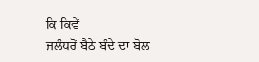ਕਿ ਕਿਵੇਂ
ਜਲੰਧਰੋਂ ਬੈਠੇ ਬੰਦੇ ਦਾ ਬੋਲ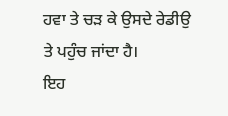ਹਵਾ ਤੇ ਚੜ ਕੇ ਉਸਦੇ ਰੇਡੀਉ ਤੇ ਪਹੁੰਚ ਜਾਂਦਾ ਹੈ।
ਇਹ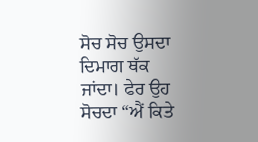ਸੋਚ ਸੋਚ ਉਸਦਾ ਦਿਮਾਗ ਥੱਕ ਜਾਂਦਾ। ਫੇਰ ਉਹ ਸੋਚਦਾ “ਐਂ ਕਿਤੇ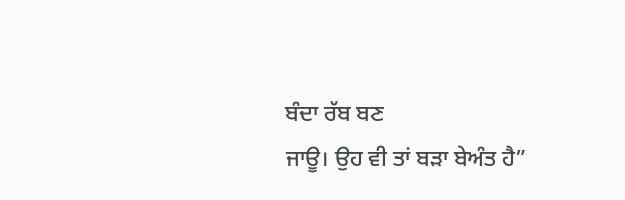ਬੰਦਾ ਰੱਬ ਬਣ
ਜਾਊ। ਉਹ ਵੀ ਤਾਂ ਬੜਾ ਬੇਅੰਤ ਹੈ”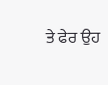ਤੇ ਫੇਰ ਉਹ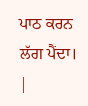ਪਾਠ ਕਰਨ ਲੱਗ ਪੈਂਦਾ।
|